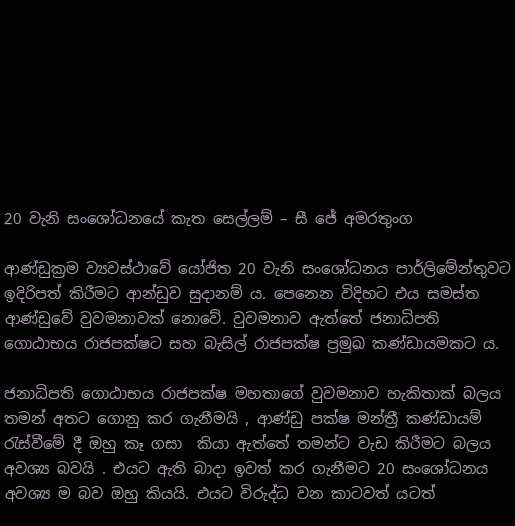20 වැනි සංශෝධනයේ කැත සෙල්ලම් – සී ජේ අමරතුංග

ආණ්ඩුක්‍රම ව්‍යවස්ථාවේ යෝජිත 20 වැනි සංශෝධනය පාර්ලිමේන්තුවට ඉදිරිපත් කිරීමට ආන්ඩුව සුදානම් ය. පෙනෙන විදිහට එය සමස්ත ආණ්ඩුවේ වුවමනාවක් නොවේ. වුවමනාව ඇත්තේ ජනාධිපති ගොඨාභය රාජපක්ෂට සහ බැසිල් රාජපක්ෂ ප්‍රමුඛ කණ්ඩායමකට ය.

ජනාධිපති ගොඨාභය රාජපක්ෂ මහතාගේ වුවමනාව හැකිතාක් බලය තමන් අතට ගොනු කර ගැනීමයි , ආණ්ඩු පක්ෂ මන්ත්‍රී කණ්ඩායම් රැස්වීමේ දී ඔහු කෑ ගසා  කියා ඇත්තේ තමන්ට වැඩ කිරීමට බලය අවශ්‍ය බවයි . එයට ඇති බාදා ඉවත් කර ගැනීමට 20 සංශෝධනය අවශ්‍ය ම බව ඔහු කියයි. එයට විරුද්ධ වන කාටවත් යටත්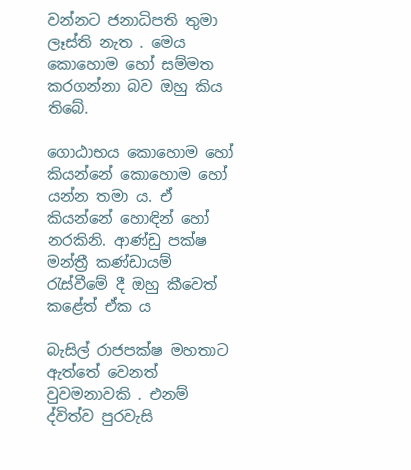වන්නට ජනාධිපති තුමා ලෑස්ති නැත . මෙය කොහොම හෝ සම්මත කරගන්නා බව ඔහු කිය තිබේ.

ගොඨාභය කොහොම හෝ කියන්නේ කොහොම හෝ යන්න තමා ය. ඒ කියන්නේ හොඳින් හෝ නරකිනි. ආණ්ඩු පක්ෂ මන්ත්‍රී කණ්ඩායම් රැස්වීමේ දී ඔහු කීවෙත් කළේත් ඒක ය

බැසිල් රාජපක්ෂ මහතාට ඇත්තේ වෙනත් වුවමනාවකි . එනම් ද්විත්ව පුරවැසි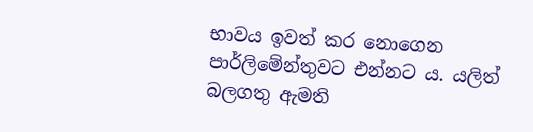භාවය ඉවත් කර නොගෙන පාර්ලිමේන්තුවට එන්නට ය. යලිත් බලගතු ඇමති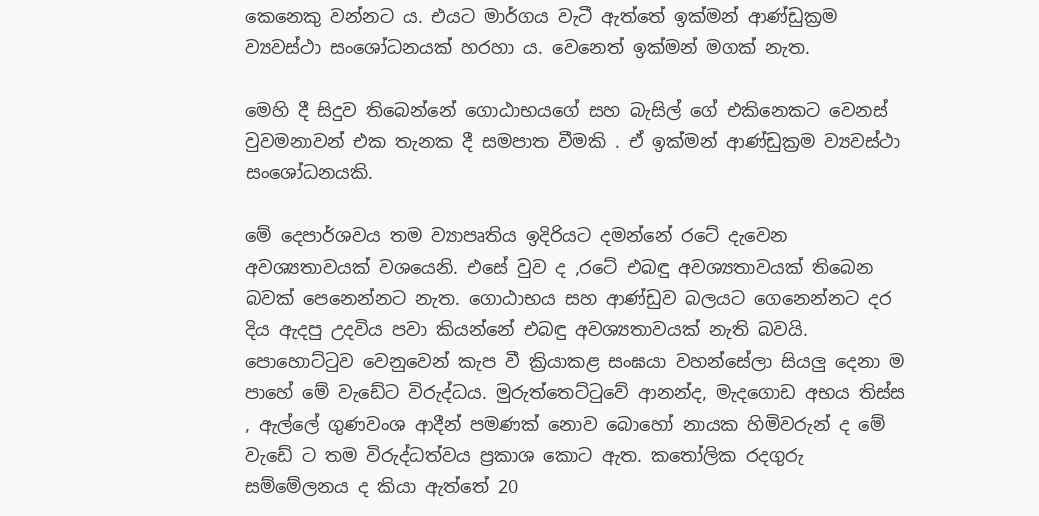කෙනෙකු වන්නට ය. එයට මාර්ගය වැටී ඇත්තේ ඉක්මන් ආණ්ඩුක්‍රම ව්‍යවස්ථා සංශෝධනයක් හරහා ය. වෙනෙත් ඉක්මන් මගක් නැත.

මෙහි දී සිදුව තිබෙන්නේ ගොඨාභයගේ සහ බැසිල් ගේ එකිනෙකට වෙනස් වුවමනාවන් එක තැනක දී සමපාත වීමකි . ඒ ඉක්මන් ආණ්ඩුක්‍රම ව්‍යවස්ථා සංශෝධනයකි.

මේ දෙපාර්ශවය තම ව්‍යාපෘතිය ඉදිරියට දමන්නේ රටේ දැවෙන අවශ්‍යතාවයක් වශයෙනි. එසේ වුව ද ,රටේ එබඳු අවශ්‍යතාවයක් තිබෙන බවක් පෙනෙන්නට නැත. ගොඨාභය සහ ආණ්ඩුව බලයට ගෙනෙන්නට දර දිය ඇදපු උදවිය පවා කියන්නේ එබඳු අවශ්‍යතාවයක් නැති බවයි. පොහොට්ටුව වෙනුවෙන් කැප වී ක්‍රියාකළ සංඝයා වහන්සේලා සියලු දෙනා ම පාහේ මේ වැඩේට විරුද්ධය. මුරුත්තෙට්ටුවේ ආනන්ද, මැදගොඩ අභය තිස්ස , ඇල්ලේ ගුණවංශ ආදීන් පමණක් නොව බොහෝ නායක හිමිවරුන් ද මේ වැඩේ ට තම විරුද්ධත්වය ප්‍රකාශ කොට ඇත. කතෝලික රදගුරු සම්මේලනය ද කියා ඇත්තේ 20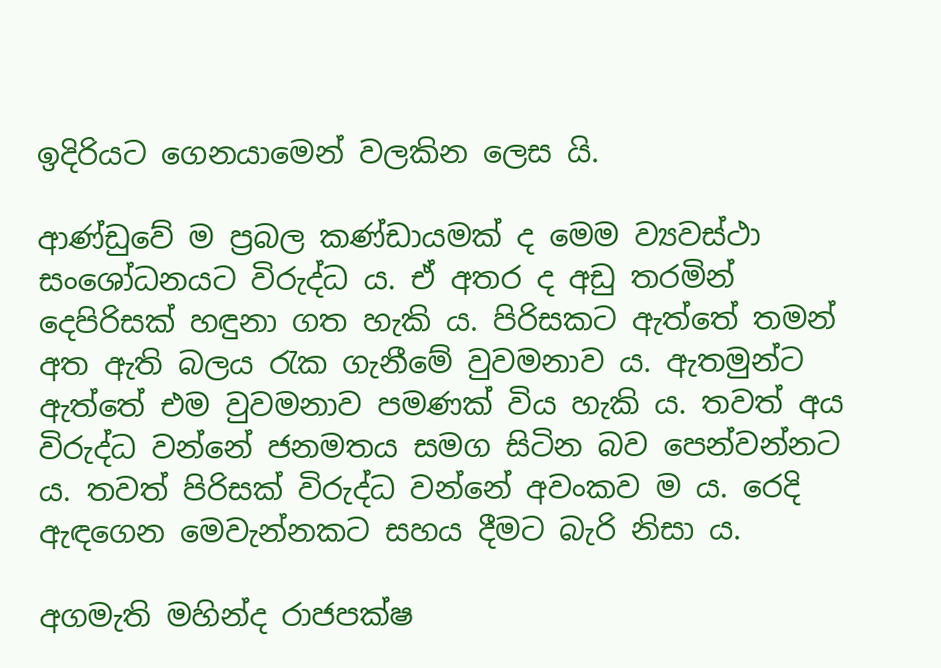ඉදිරියට ගෙනයාමෙන් වලකින ලෙස යි.

ආණ්ඩුවේ ම ප්‍රබල කණ්ඩායමක් ද මෙම ව්‍යවස්ථා සංශෝධනයට විරුද්ධ ය. ඒ අතර ද අඩු තරමින් දෙපිරිසක් හඳුනා ගත හැකි ය. පිරිසකට ඇත්තේ තමන් අත ඇති බලය රැක ගැනීමේ වුවමනාව ය. ඇතමුන්ට ඇත්තේ එම වුවමනාව පමණක් විය හැකි ය. තවත් අය විරුද්ධ වන්නේ ජනමතය සමග සිටින බව පෙන්වන්නට ය. තවත් පිරිසක් විරුද්ධ වන්නේ අවංකව ම ය. රෙදි ඇඳගෙන මෙවැන්නකට සහය දීමට බැරි නිසා ය.

අගමැති මහින්ද රාජපක්ෂ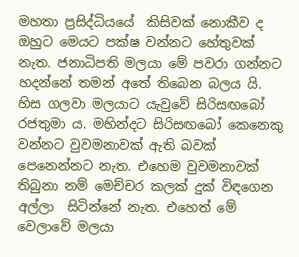මහතා ප්‍රසිද්ධියයේ  කිසිවක් නොකීව ද ඔහුට මෙයට පක්ෂ වන්නට හේතුවක් නැත. ජනාධිපති මලයා මේ පවරා ගන්නට හදන්නේ තමන් අතේ තිබෙන බලය යි. හිස ගලවා මලයාට යැවුවේ සිරිසඟබෝ රජතුමා ය. මහින්දට සිරිසඟබෝ කෙනෙකු වන්නට වුවමනාවක් ඇති බවක් පෙනෙන්නට නැත. එහෙම වුවමනාවක් තිබුනා නම් මෙච්චර කලක් දුක් විඳගෙන අල්ලා  සිටින්නේ නැත. එහෙත් මේ වෙලාවේ මලයා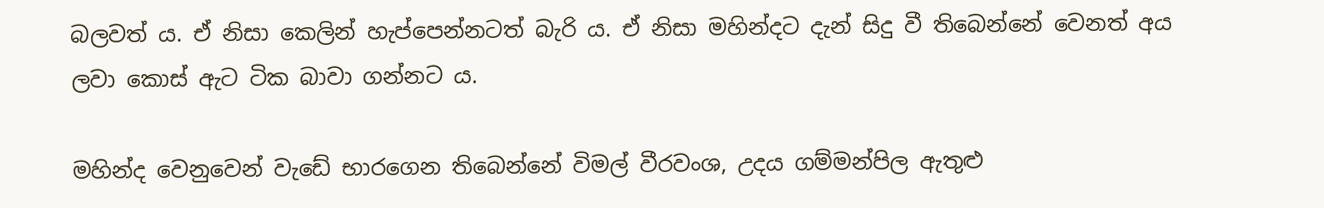බලවත් ය. ඒ නිසා කෙලින් හැප්පෙන්නටත් බැරි ය. ඒ නිසා මහින්දට දැන් සිදු වී තිබෙන්නේ වෙනත් අය ලවා කොස් ඇට ටික බාවා ගන්නට ය.

මහින්ද වෙනුවෙන් වැඩේ භාරගෙන තිබෙන්නේ විමල් වීරවංශ, උදය ගම්මන්පිල ඇතුළු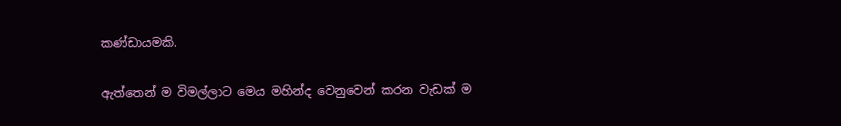කණ්ඩායමකි.

ඇත්තෙන් ම විමල්ලාට මෙය මහින්ද වෙනුවෙන් කරන වැඩක් ම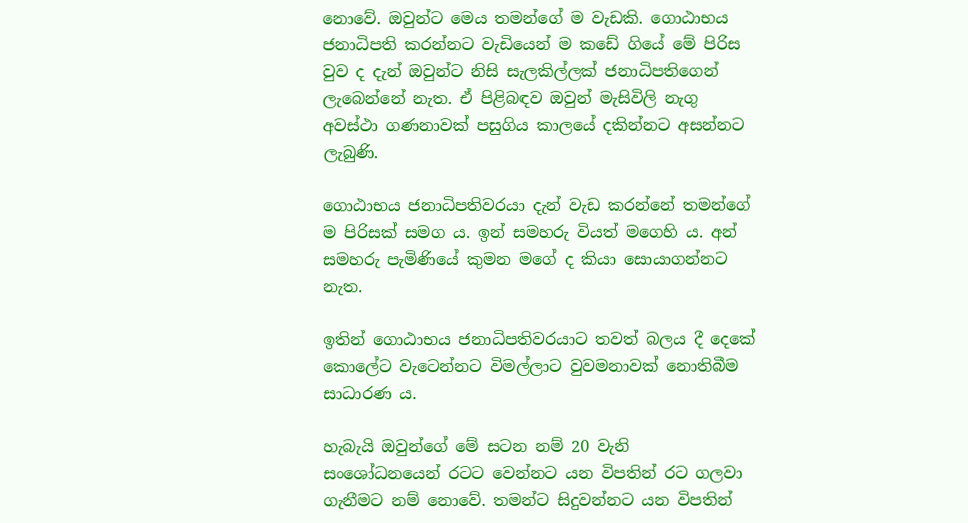නොවේ. ඔවුන්ට මෙය තමන්ගේ ම වැඩකි. ගොඨාභය ජනාධිපති කරන්නට වැඩියෙන් ම කඩේ ගියේ මේ පිරිස වුව ද දැන් ඔවුන්ට නිසි සැලකිල්ලක් ජනාධිපතිගෙන් ලැබෙන්නේ නැත. ඒ පිළිබඳව ඔවුන් මැසිවිලි නැගු අවස්ථා ගණනාවක් පසුගිය කාලයේ දකින්නට අසන්නට ලැබුණි.

ගොඨාභය ජනාධිපතිවරයා දැන් වැඩ කරන්නේ තමන්ගේ ම පිරිසක් සමග ය. ඉන් සමහරු වියත් මගෙහි ය. අන් සමහරු පැමිණියේ කුමන මගේ ද කියා සොයාගන්නට නැත.

ඉතින් ගොඨාභය ජනාධිපතිවරයාට තවත් බලය දී දෙකේ කොලේට වැටෙන්නට විමල්ලාට වුවමනාවක් නොතිබීම සාධාරණ ය.

හැබැයි ඔවුන්ගේ මේ සටන නම් 20 වැනි  සංශෝධනයෙන් රටට වෙන්නට යන විපතින් රට ගලවා ගැනීමට නම් නොවේ. තමන්ට සිදුවන්නට යන විපතින්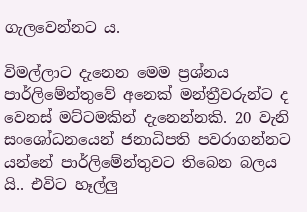ගැලවෙන්නට ය.

විමල්ලාට දැනෙන මෙම ප්‍රශ්නය පාර්ලිමේන්තුවේ අනෙක් මන්ත්‍රීවරුන්ට ද වෙනස් මට්ටමකින් දැනෙන්නකි. 20 වැනි සංශෝධනයෙන් ජනාධිපති පවරාගන්නට යන්නේ පාර්ලිමේන්තුවට තිබෙන බලය යි.. එවිට හෑල්ලු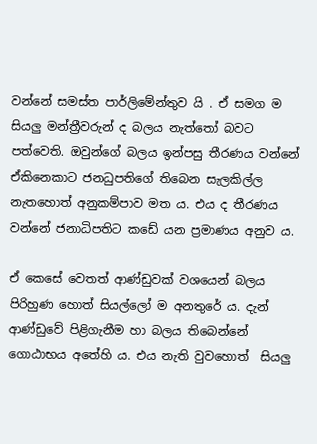වන්නේ සමස්ත පාර්ලිමේන්තුව යි . ඒ සමග ම සියලු මන්ත්‍රීවරුන් ද බලය නැත්තෝ බවට පත්වෙති. ඔවුන්ගේ බලය ඉන්පසු තීරණය වන්නේ ඒකිනෙකාට ජනධුපතිගේ තිබෙන සැලකිල්ල නැතහොත් අනුකම්පාව මත ය. එය ද තීරණය වන්නේ ජනාධිපතිට කඩේ යන ප්‍රමාණය අනුව ය.

ඒ කෙසේ වෙතත් ආණ්ඩුවක් වශයෙන් බලය පිරිහුණ හොත් සියල්ලෝ ම අනතුරේ ය. දැන් ආණ්ඩුවේ පිළිගැනීම හා බලය තිබෙන්නේ ගොඨාභය අතේහි ය. එය නැති වුවහොත්  සියලු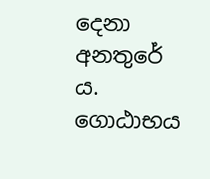දෙනා අනතුරේ ය. ගොඨාභය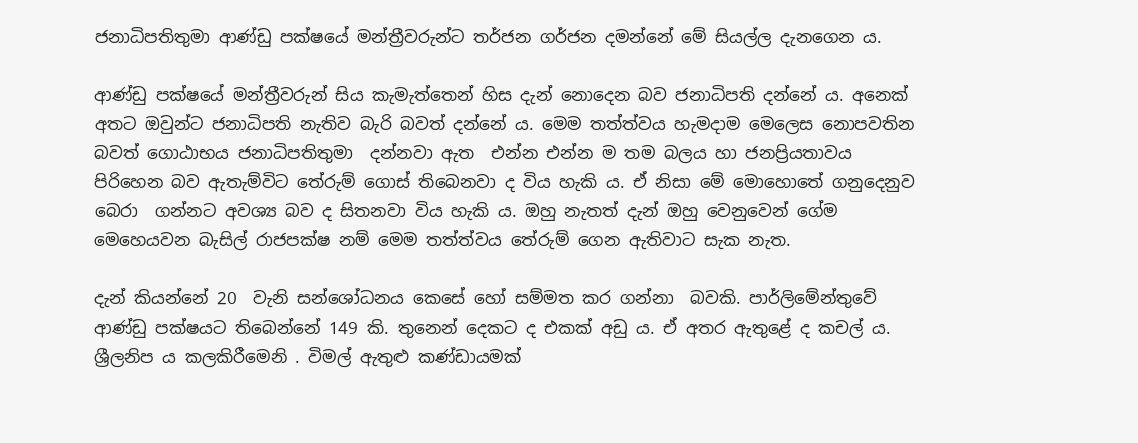ජනාධිපතිතුමා ආණ්ඩු පක්ෂයේ මන්ත්‍රීවරුන්ට තර්ජන ගර්ජන දමන්නේ මේ සියල්ල දැනගෙන ය.

ආණ්ඩු පක්ෂයේ මන්ත්‍රීවරුන් සිය කැමැත්තෙන් හිස දැන් නොදෙන බව ජනාධිපති දන්නේ ය. අනෙක් අතට ඔවුන්ට ජනාධිපති නැතිව බැරි බවත් දන්නේ ය. මෙම තත්ත්වය හැමදාම මෙලෙස නොපවතින බවත් ගොඨාභය ජනාධිපතිතුමා  දන්නවා ඇත  එන්න එන්න ම තම බලය හා ජනප්‍රියතාවය පිරිහෙන බව ඇතැම්විට තේරුම් ගොස් තිබෙනවා ද විය හැකි ය. ඒ නිසා මේ මොහොතේ ගනුදෙනුව බෙරා  ගන්නට අවශ්‍ය බව ද සිතනවා විය හැකි ය. ඔහු නැතත් දැන් ඔහු වෙනුවෙන් ගේම මෙහෙයවන බැසිල් රාජපක්ෂ නම් මෙම තත්ත්වය තේරුම් ගෙන ඇතිවාට සැක නැත.

දැන් කියන්නේ 20  වැනි සන්ශෝධනය කෙසේ හෝ සම්මත කර ගන්නා  බවකි. පාර්ලිමේන්තුවේ ආණ්ඩු පක්ෂයට තිබෙන්නේ 149 කි. තුනෙන් දෙකට ද එකක් අඩු ය. ඒ අතර ඇතුළේ ද කචල් ය. ශ්‍රීලනිප ය කලකිරීමෙනි . විමල් ඇතුළු කණ්ඩායමක්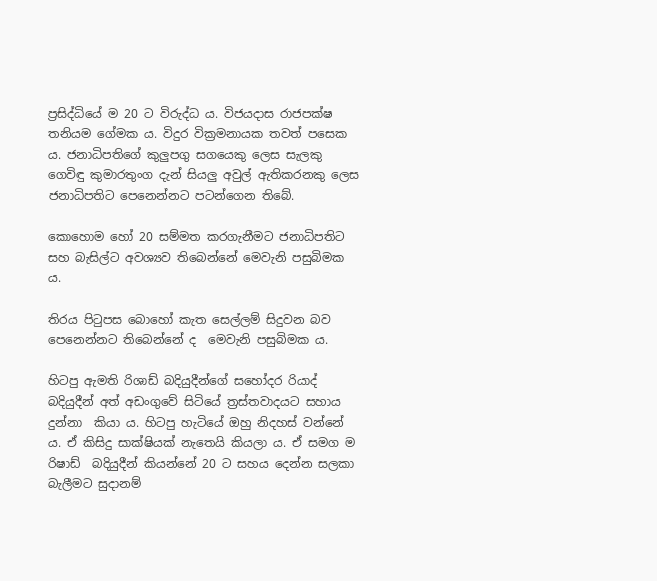ප්‍රසිද්ධියේ ම 20 ට විරුද්ධ ය. විජයදාස රාජපක්ෂ තනියම ගේමක ය. විදුර වික්‍රමනායක තවත් පසෙක ය. ජනාධිපතිගේ කුලුපගු සගයෙකු ලෙස සැලකු ගෙවිඳු කුමාරතුංග දැන් සියලු අවුල් ඇතිකරනකු ලෙස ජනාධිපතිට පෙනෙන්නට පටන්ගෙන තිබේ.

කොහොම හෝ 20 සම්මත කරගැනීමට ජනාධිපතිට සහ බැසිල්ට අවශ්‍යව තිබෙන්නේ මෙවැනි පසුබිමක ය.

තිරය පිටුපස බොහෝ කැත සෙල්ලම් සිදුවන බව පෙනෙන්නට තිබෙන්නේ ද  මෙවැනි පසුබිමක ය.

හිටපු ඇමති රිශාඩ් බදියුදීන්ගේ සහෝදර රියාද් බදියුදීන් අත් අඩංගුවේ සිටියේ ත්‍රස්‌තවාදයට සහාය දුන්නා  කියා ය. හිටපු හැටියේ ඔහු නිදහස් වන්නේ ය. ඒ කිසිදු සාක්ෂියක් නැතෙයි කියලා ය. ඒ සමග ම රිෂාඩ්  බදියුදීන් කියන්නේ 20 ට සහය දෙන්න සලකා බැලීමට සුදානම්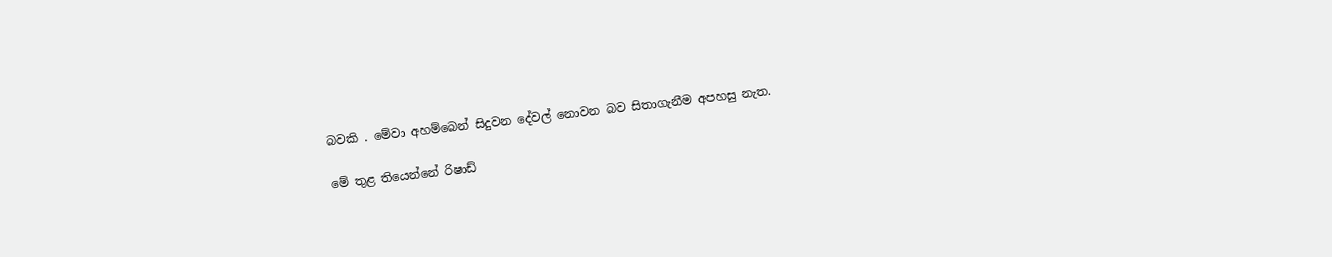බවකි . මේවා අහම්බෙන් සිදුවන දේවල් නොවන බව සිතාගැනීම අපහසු නැත.

මේ තුළ තියෙන්නේ රිෂාඩ්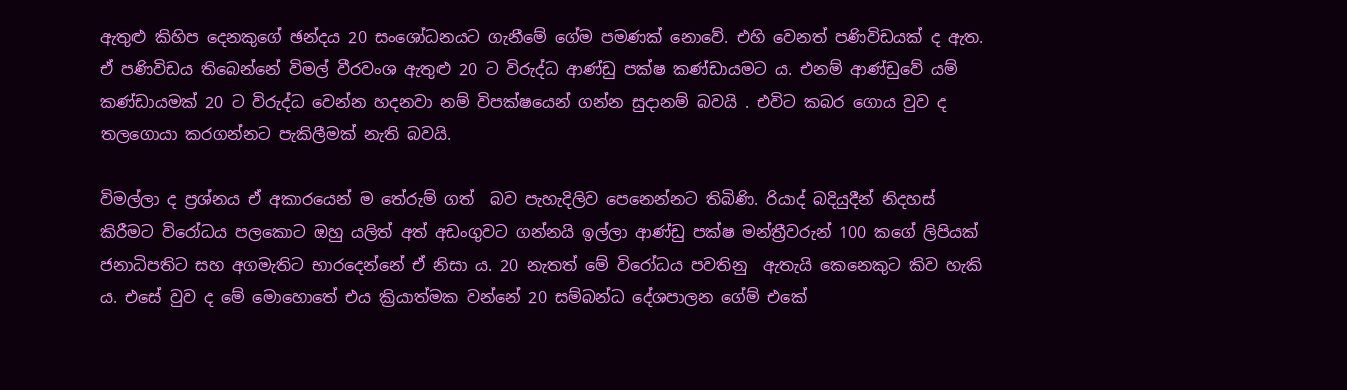ඇතුළු කිහිප දෙනකුගේ ඡන්දය 20 සංශෝධනයට ගැනීමේ ගේම පමණක් නොවේ. එහි වෙනත් පණිවිඩයක් ද ඇත. ඒ පණිවිඩය තිබෙන්නේ විමල් වීරවංශ ඇතුළු 20 ට විරුද්ධ ආණ්ඩු පක්ෂ කණ්ඩායමට ය. එනම් ආණ්ඩුවේ යම් කණ්ඩායමක් 20 ට විරුද්ධ වෙන්න හදනවා නම් විපක්ෂයෙන් ගන්න සුදානම් බවයි . එවිට කබර ගොය වුව ද තලගොයා කරගන්නට පැකිලීමක් නැති බවයි.

විමල්ලා ද ප්‍රශ්නය ඒ අකාරයෙන් ම තේරුම් ගත්  බව පැහැදිලිව පෙනෙන්නට තිබිණි. රියාද් බදියුදීන් නිදහස් කිරීමට විරෝධය පලකොට ඔහු යලිත් අත් අඩංගුවට ගන්නයි ඉල්ලා ආණ්ඩු පක්ෂ මන්ත්‍රීවරුන් 100 කගේ ලිපියක් ජනාධිපතිට සහ අගමැතිට භාරදෙන්නේ ඒ නිසා ය. 20 නැතත් මේ විරෝධය පවතිනු  ඇතැයි කෙනෙකුට කිව හැකි ය. එසේ වුව ද මේ මොහොතේ එය ක්‍රියාත්මක වන්නේ 20 සම්බන්ධ දේශපාලන ගේම් එකේ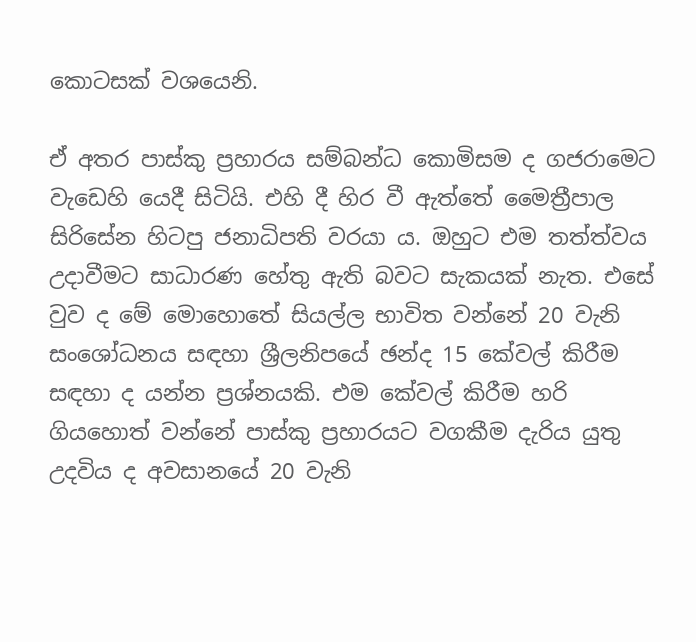කොටසක් වශයෙනි.

ඒ අතර පාස්කු ප්‍රහාරය සම්බන්ධ කොමිසම ද ගජරාමෙට වැඩෙහි යෙදී සිටියි. එහි දී හිර වී ඇත්තේ මෛත්‍රීපාල සිරිසේන හිටපු ජනාධිපති වරයා ය. ඔහුට එම තත්ත්වය උදාවීමට සාධාරණ හේතු ඇති බවට සැකයක් නැත. එසේ වුව ද මේ මොහොතේ සියල්ල භාවිත වන්නේ 20 වැනි සංශෝධනය සඳහා ශ්‍රීලනිපයේ ඡන්ද 15 කේවල් කිරීම සඳහා ද යන්න ප්‍රශ්නයකි. එම කේවල් කිරීම හරි ගියහොත් වන්නේ පාස්කු ප්‍රහාරයට වගකීම දැරිය යුතු උදවිය ද අවසානයේ 20 වැනි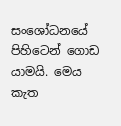සංශෝධනයේ පිහිටෙන් ගොඩ යාමයි. මෙය කැත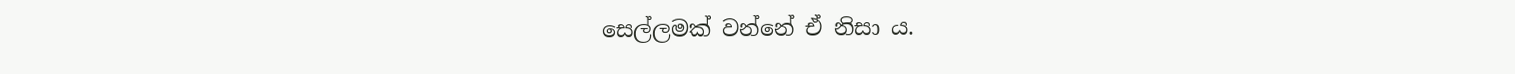සෙල්ලමක් වන්නේ ඒ නිසා ය.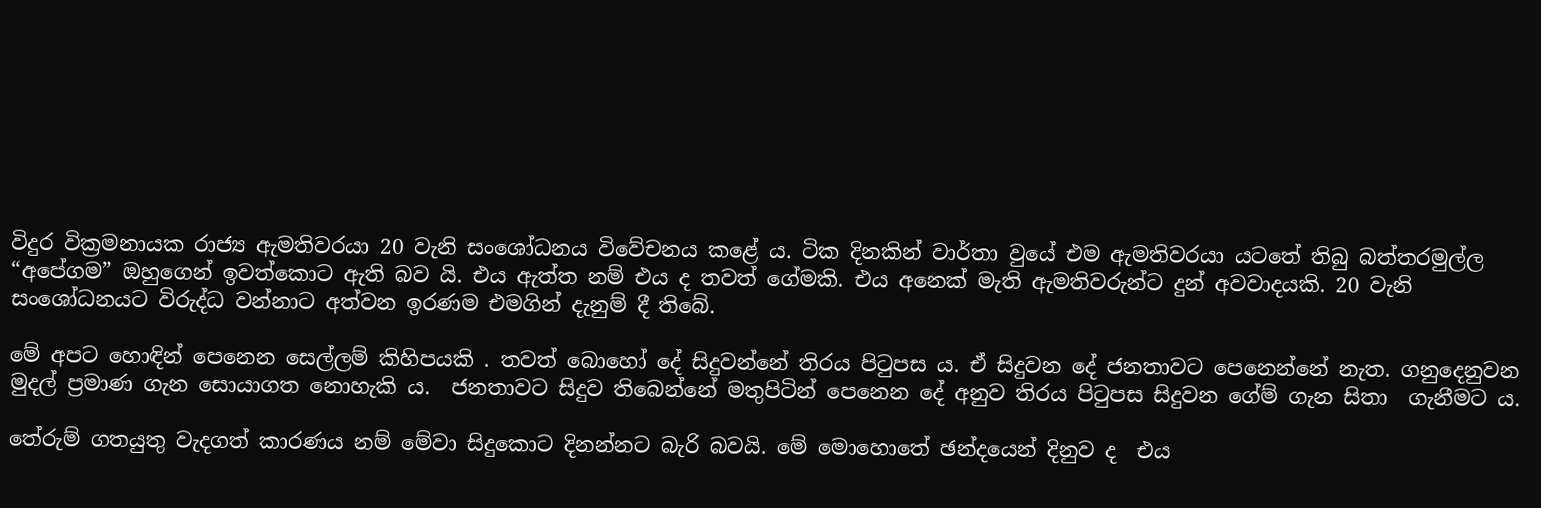විදුර වික්‍රමනායක රාජ්‍ය ඇමතිවරයා 20 වැනි සංශෝධනය විවේචනය කළේ ය. ටික දිනකින් වාර්තා වුයේ එම ඇමතිවරයා යටතේ තිබු බත්තරමුල්ල “අපේගම” ඔහුගෙන් ඉවත්කොට ඇති බව යි. එය ඇත්ත නම් එය ද තවත් ගේමකි. එය අනෙක් මැති ඇමතිවරුන්ට දුන් අවවාදයකි. 20 වැනි සංශෝධනයට විරුද්ධ වන්නාට අත්වන ඉරණම එමගින් දැනුම් දී තිබේ.

මේ අපට හොඳින් පෙනෙන සෙල්ලම් කිහිපයකි . තවත් බොහෝ දේ සිදුවන්නේ තිරය පිටුපස ය. ඒ සිදුවන දේ ජනතාවට පෙනෙන්නේ නැත. ගනුදෙනුවන මුදල් ප්‍රමාණ ගැන සොයාගත නොහැකි ය.  ජනතාවට සිදුව තිබෙන්නේ මතුපිටින් පෙනෙන දේ අනුව තිරය පිටුපස සිදුවන ගේම් ගැන සිතා  ගැනීමට ය.

තේරුම් ගතයුතු වැදගත් කාරණය නම් මේවා සිදුකොට දිනන්නට බැරි බවයි. මේ මොහොතේ ඡන්දයෙන් දිනුව ද  එය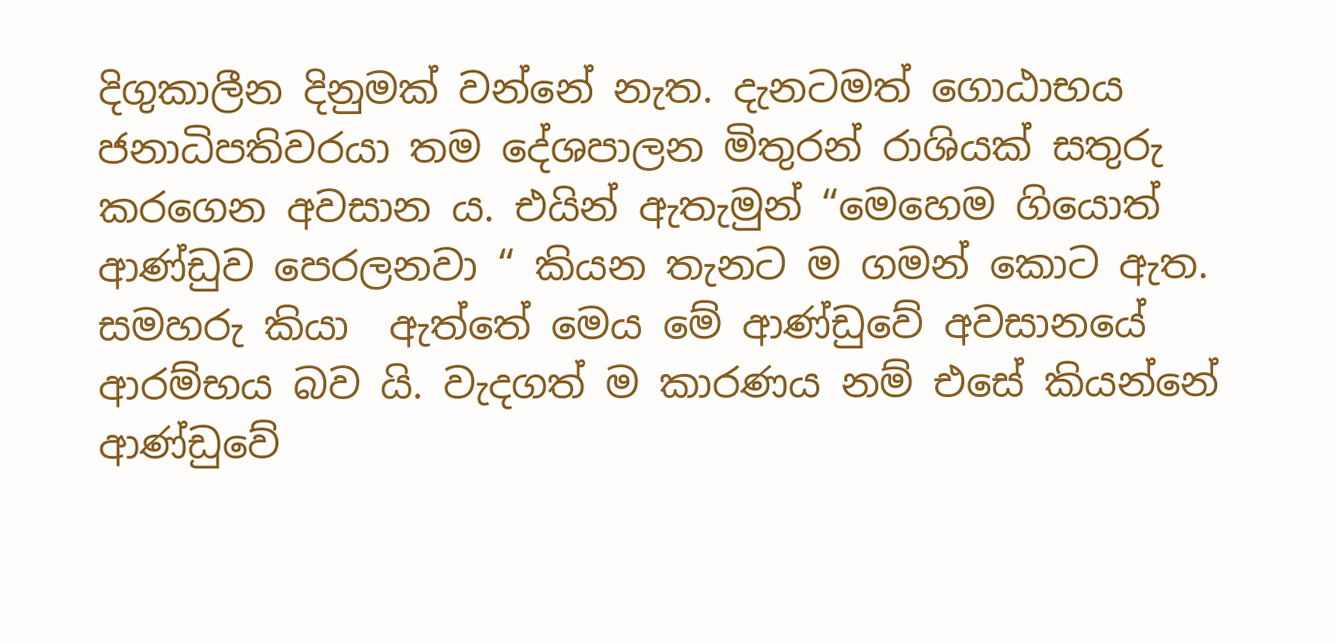දිගුකාලීන දිනුමක් වන්නේ නැත. දැනටමත් ගොඨාභය ජනාධිපතිවරයා තම දේශපාලන මිතුරන් රාශියක් සතුරු කරගෙන අවසාන ය. එයින් ඇතැමුන් “මෙහෙම ගියොත් ආණ්ඩුව පෙරලනවා “ කියන තැනට ම ගමන් කොට ඇත. සමහරු කියා  ඇත්තේ මෙය මේ ආණ්ඩුවේ අවසානයේ ආරම්භය බව යි. වැදගත් ම කාරණය නම් එසේ කියන්නේ ආණ්ඩුවේ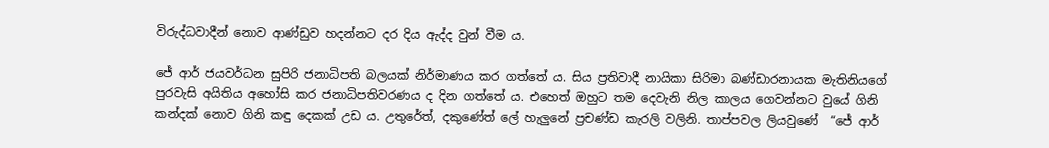විරුද්ධවාදීන් නොව ආණ්ඩුව හදන්නට දර දිය ඇද්ද වුන් වීම ය.

ජේ ආර් ජයවර්ධන සුපිරි ජනාධිපති බලයක් නිර්මාණය කර ගත්තේ ය. සිය ප්‍රතිවාදී නායිකා සිරිමා බණ්ඩාරනායක මැතිනියගේ පුරවැසි අයිතිය අහෝසි කර ජනාධිපතිවරණය ද දින ගත්තේ ය. එහෙත් ඔහුට තම දෙවැනි නිල කාලය ගෙවන්නට වුයේ ගිනි කන්දක් නොව ගිනි කඳු දෙකක් උඩ ය. උතුරේත්, දකුණේත් ලේ හැලුනේ ප්‍රචණ්ඩ කැරලි වලිනි. තාප්පවල ලියවුණේ  “ජේ ආර්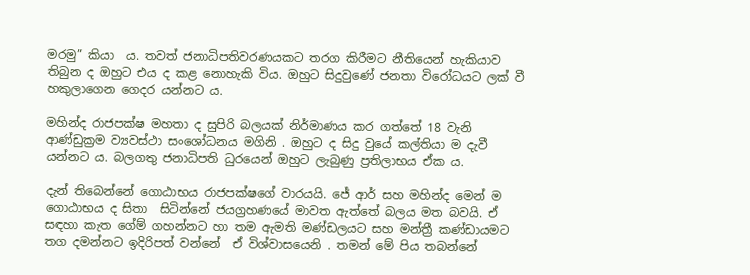මරමු” කියා  ය. තවත් ජනාධිපතිවරණයකට තරග කිරීමට නීතියෙන් හැකියාව තිබුන ද ඔහුට එය ද කළ නොහැකි විය. ඔහුට සිදුවුණේ ජනතා විරෝධයට ලක් වී හකුලාගෙන ගෙදර යන්නට ය.

මහින්ද රාජපක්ෂ මහතා ද සුපිරි බලයක් නිර්මාණය කර ගත්තේ 18 වැනි ආණ්ඩුක්‍රම ව්‍යවස්ථා සංශෝධනය මගිනි . ඔහුට ද සිදු වුයේ කල්තියා ම දැවී යන්නට ය. බලගතු ජනාධිපති ධුරයෙන් ඔහුට ලැබුණු ප්‍රතිලාභය ඒක ය.

දැන් තිබෙන්නේ ගොඨාභය රාජපක්ෂගේ වාරයයි. ජේ ආර් සහ මහින්ද මෙන් ම ගොඨාභය ද සිතා  සිටින්නේ ජයග්‍රහණයේ මාවත ඇත්තේ බලය මත බවයි. ඒ සඳහා කැත ගේම් ගහන්නට හා තම ඇමති මණ්ඩලයට සහ මන්ත්‍රී කණ්ඩායමට තග දමන්නට ඉදිරිපත් වන්නේ  ඒ විශ්වාසයෙනි . තමන් මේ පිය තබන්නේ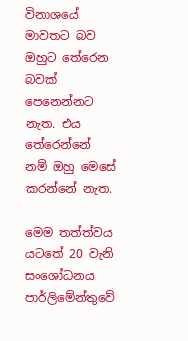විනාශයේ මාවතට බව ඔහුට තේරෙන බවක් පෙනෙන්නට නැත. එය තේරෙන්නේ නම් ඔහු මෙසේ කරන්නේ නැත.

මෙම තත්ත්වය යටතේ 20 වැනි සංශෝධනය පාර්ලිමේන්තුවේ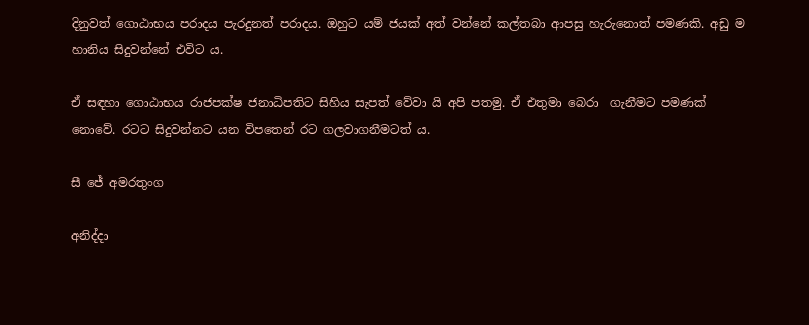දිනුවත් ගොඨාභය පරාදය පැරදුනත් පරාදය. ඔහුට යම් ජයක් අත් වන්නේ කල්තබා ආපසු හැරුනොත් පමණකි. අඩු ම හානිය සිදුවන්නේ එවිට ය.

ඒ සඳහා ගොඨාභය රාජපක්ෂ ජනාධිපතිට සිහිය සැපත් වේවා යි අපි පතමු. ඒ එතුමා බෙරා  ගැනීමට පමණක්  නොවේ. රටට සිදුවන්නට යන විපතෙන් රට ගලවාගනීමටත් ය.

සී ජේ අමරතුංග

අනිද්දා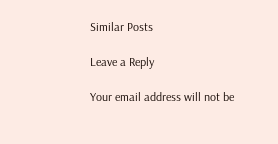Similar Posts

Leave a Reply

Your email address will not be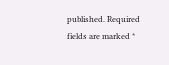published. Required fields are marked *